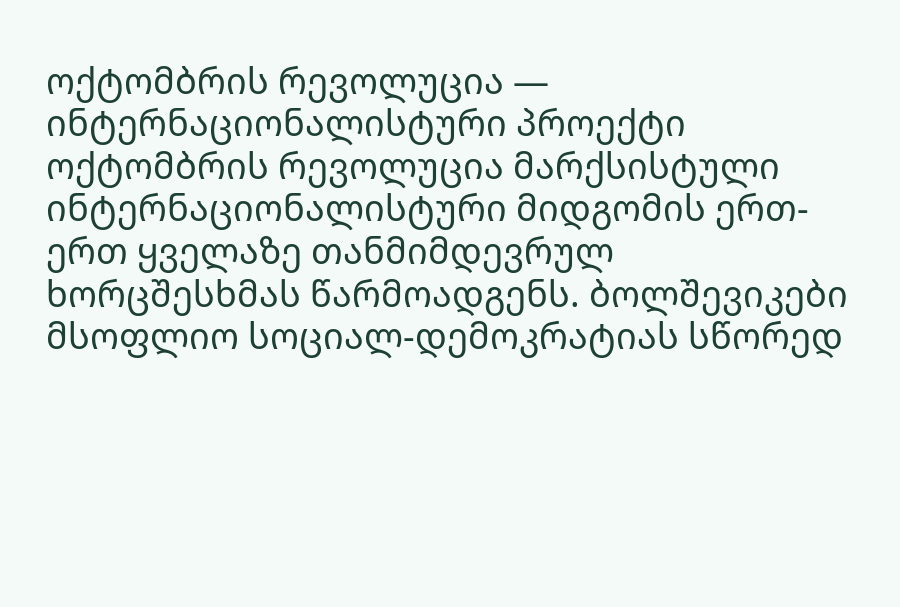ოქტომბრის რევოლუცია — ინტერნაციონალისტური პროექტი
ოქტომბრის რევოლუცია მარქსისტული ინტერნაციონალისტური მიდგომის ერთ-ერთ ყველაზე თანმიმდევრულ ხორცშესხმას წარმოადგენს. ბოლშევიკები მსოფლიო სოციალ-დემოკრატიას სწორედ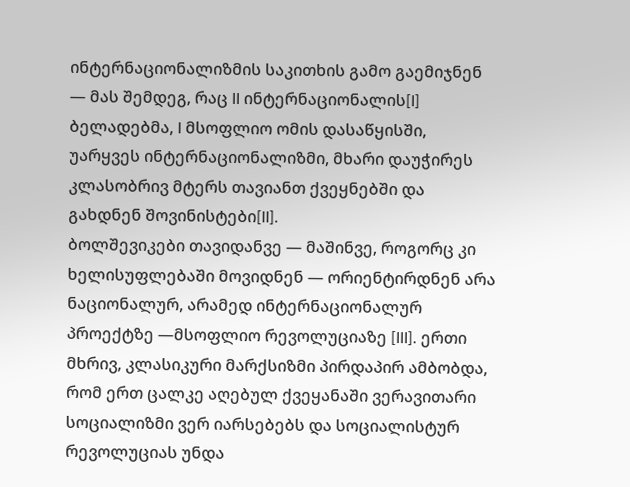ინტერნაციონალიზმის საკითხის გამო გაემიჯნენ — მას შემდეგ, რაც II ინტერნაციონალის[I] ბელადებმა, I მსოფლიო ომის დასაწყისში, უარყვეს ინტერნაციონალიზმი, მხარი დაუჭირეს კლასობრივ მტერს თავიანთ ქვეყნებში და გახდნენ შოვინისტები[II].
ბოლშევიკები თავიდანვე — მაშინვე, როგორც კი ხელისუფლებაში მოვიდნენ — ორიენტირდნენ არა ნაციონალურ, არამედ ინტერნაციონალურ პროექტზე —მსოფლიო რევოლუციაზე [III]. ერთი მხრივ, კლასიკური მარქსიზმი პირდაპირ ამბობდა, რომ ერთ ცალკე აღებულ ქვეყანაში ვერავითარი სოციალიზმი ვერ იარსებებს და სოციალისტურ რევოლუციას უნდა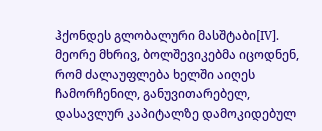ჰქონდეს გლობალური მასშტაბი[IV]. მეორე მხრივ, ბოლშევიკებმა იცოდნენ, რომ ძალაუფლება ხელში აიღეს ჩამორჩენილ, განუვითარებელ, დასავლურ კაპიტალზე დამოკიდებულ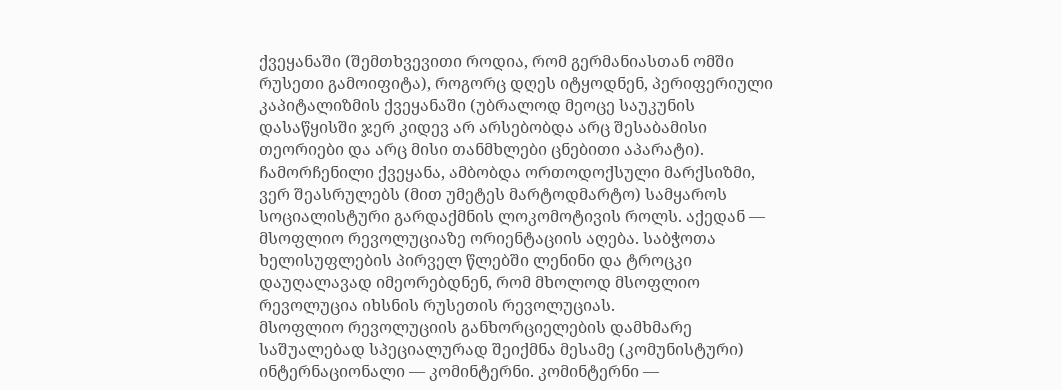ქვეყანაში (შემთხვევითი როდია, რომ გერმანიასთან ომში რუსეთი გამოიფიტა), როგორც დღეს იტყოდნენ, პერიფერიული კაპიტალიზმის ქვეყანაში (უბრალოდ მეოცე საუკუნის დასაწყისში ჯერ კიდევ არ არსებობდა არც შესაბამისი თეორიები და არც მისი თანმხლები ცნებითი აპარატი). ჩამორჩენილი ქვეყანა, ამბობდა ორთოდოქსული მარქსიზმი, ვერ შეასრულებს (მით უმეტეს მარტოდმარტო) სამყაროს სოციალისტური გარდაქმნის ლოკომოტივის როლს. აქედან — მსოფლიო რევოლუციაზე ორიენტაციის აღება. საბჭოთა ხელისუფლების პირველ წლებში ლენინი და ტროცკი დაუღალავად იმეორებდნენ, რომ მხოლოდ მსოფლიო რევოლუცია იხსნის რუსეთის რევოლუციას.
მსოფლიო რევოლუციის განხორციელების დამხმარე საშუალებად სპეციალურად შეიქმნა მესამე (კომუნისტური) ინტერნაციონალი — კომინტერნი. კომინტერნი —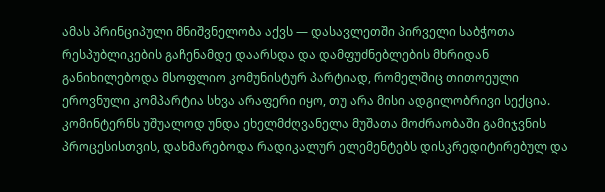ამას პრინციპული მნიშვნელობა აქვს — დასავლეთში პირველი საბჭოთა რესპუბლიკების გაჩენამდე დაარსდა და დამფუძნებლების მხრიდან განიხილებოდა მსოფლიო კომუნისტურ პარტიად, რომელშიც თითოეული ეროვნული კომპარტია სხვა არაფერი იყო, თუ არა მისი ადგილობრივი სექცია. კომინტერნს უშუალოდ უნდა ეხელმძღვანელა მუშათა მოძრაობაში გამიჯვნის პროცესისთვის, დახმარებოდა რადიკალურ ელემენტებს დისკრედიტირებულ და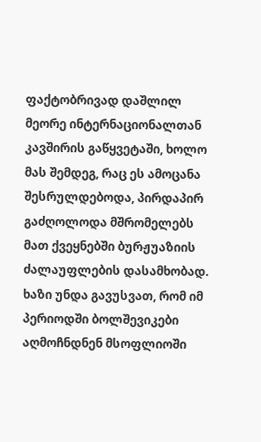ფაქტობრივად დაშლილ მეორე ინტერნაციონალთან კავშირის გაწყვეტაში, ხოლო მას შემდეგ, რაც ეს ამოცანა შესრულდებოდა, პირდაპირ გაძღოლოდა მშრომელებს მათ ქვეყნებში ბურჟუაზიის ძალაუფლების დასამხობად.
ხაზი უნდა გავუსვათ, რომ იმ პერიოდში ბოლშევიკები აღმოჩნდნენ მსოფლიოში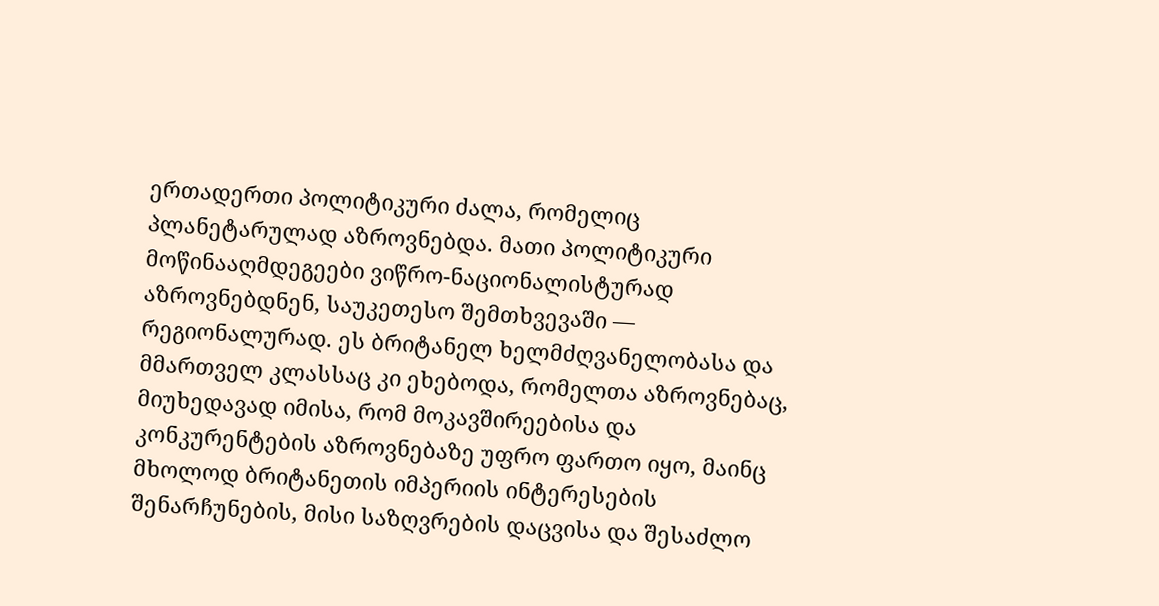ერთადერთი პოლიტიკური ძალა, რომელიც პლანეტარულად აზროვნებდა. მათი პოლიტიკური მოწინააღმდეგეები ვიწრო-ნაციონალისტურად აზროვნებდნენ, საუკეთესო შემთხვევაში — რეგიონალურად. ეს ბრიტანელ ხელმძღვანელობასა და მმართველ კლასსაც კი ეხებოდა, რომელთა აზროვნებაც, მიუხედავად იმისა, რომ მოკავშირეებისა და კონკურენტების აზროვნებაზე უფრო ფართო იყო, მაინც მხოლოდ ბრიტანეთის იმპერიის ინტერესების შენარჩუნების, მისი საზღვრების დაცვისა და შესაძლო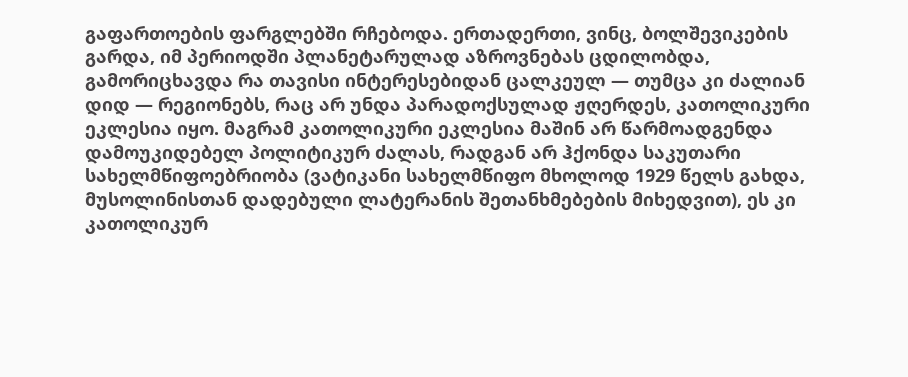გაფართოების ფარგლებში რჩებოდა. ერთადერთი, ვინც, ბოლშევიკების გარდა, იმ პერიოდში პლანეტარულად აზროვნებას ცდილობდა, გამორიცხავდა რა თავისი ინტერესებიდან ცალკეულ — თუმცა კი ძალიან დიდ — რეგიონებს, რაც არ უნდა პარადოქსულად ჟღერდეს, კათოლიკური ეკლესია იყო. მაგრამ კათოლიკური ეკლესია მაშინ არ წარმოადგენდა დამოუკიდებელ პოლიტიკურ ძალას, რადგან არ ჰქონდა საკუთარი სახელმწიფოებრიობა (ვატიკანი სახელმწიფო მხოლოდ 1929 წელს გახდა, მუსოლინისთან დადებული ლატერანის შეთანხმებების მიხედვით), ეს კი კათოლიკურ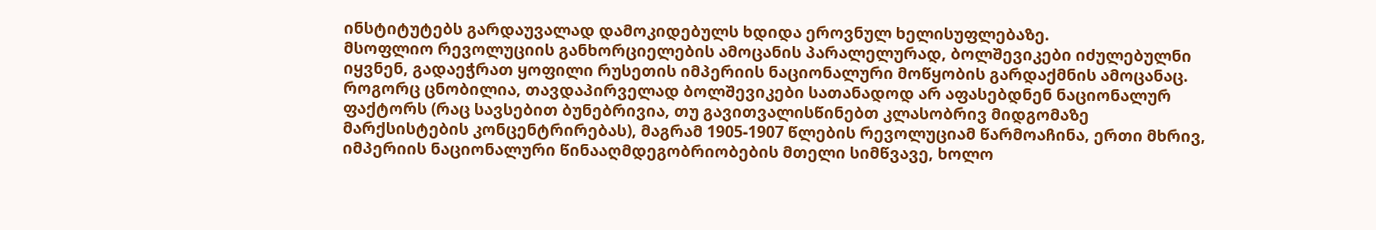ინსტიტუტებს გარდაუვალად დამოკიდებულს ხდიდა ეროვნულ ხელისუფლებაზე.
მსოფლიო რევოლუციის განხორციელების ამოცანის პარალელურად, ბოლშევიკები იძულებულნი იყვნენ, გადაეჭრათ ყოფილი რუსეთის იმპერიის ნაციონალური მოწყობის გარდაქმნის ამოცანაც. როგორც ცნობილია, თავდაპირველად ბოლშევიკები სათანადოდ არ აფასებდნენ ნაციონალურ ფაქტორს (რაც სავსებით ბუნებრივია, თუ გავითვალისწინებთ კლასობრივ მიდგომაზე მარქსისტების კონცენტრირებას), მაგრამ 1905-1907 წლების რევოლუციამ წარმოაჩინა, ერთი მხრივ, იმპერიის ნაციონალური წინააღმდეგობრიობების მთელი სიმწვავე, ხოლო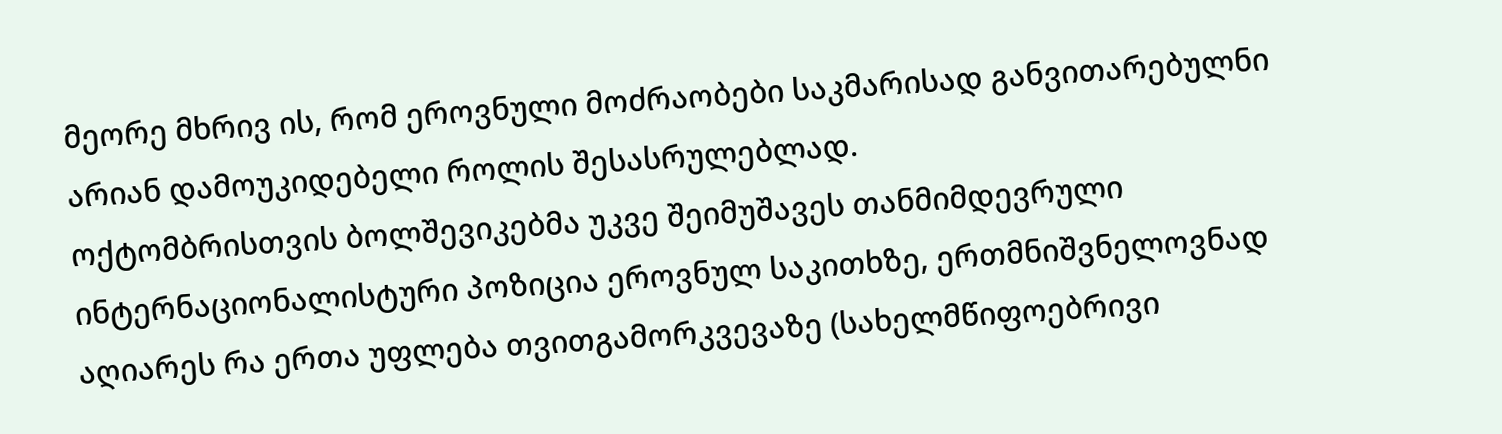მეორე მხრივ ის, რომ ეროვნული მოძრაობები საკმარისად განვითარებულნი არიან დამოუკიდებელი როლის შესასრულებლად.
ოქტომბრისთვის ბოლშევიკებმა უკვე შეიმუშავეს თანმიმდევრული ინტერნაციონალისტური პოზიცია ეროვნულ საკითხზე, ერთმნიშვნელოვნად აღიარეს რა ერთა უფლება თვითგამორკვევაზე (სახელმწიფოებრივი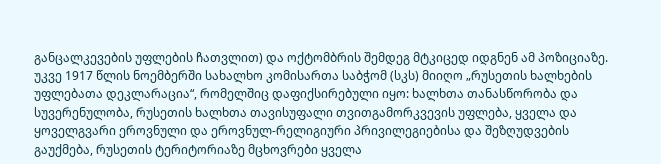განცალკევების უფლების ჩათვლით) და ოქტომბრის შემდეგ მტკიცედ იდგნენ ამ პოზიციაზე. უკვე 1917 წლის ნოემბერში სახალხო კომისართა საბჭომ (სკს) მიიღო „რუსეთის ხალხების უფლებათა დეკლარაცია“, რომელშიც დაფიქსირებული იყო: ხალხთა თანასწორობა და სუვერენულობა, რუსეთის ხალხთა თავისუფალი თვითგამორკვევის უფლება, ყველა და ყოველგვარი ეროვნული და ეროვნულ-რელიგიური პრივილეგიებისა და შეზღუდვების გაუქმება, რუსეთის ტერიტორიაზე მცხოვრები ყველა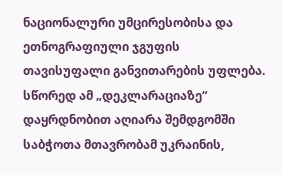ნაციონალური უმცირესობისა და ეთნოგრაფიული ჯგუფის თავისუფალი განვითარების უფლება.
სწორედ ამ „დეკლარაციაზე“ დაყრდნობით აღიარა შემდგომში საბჭოთა მთავრობამ უკრაინის,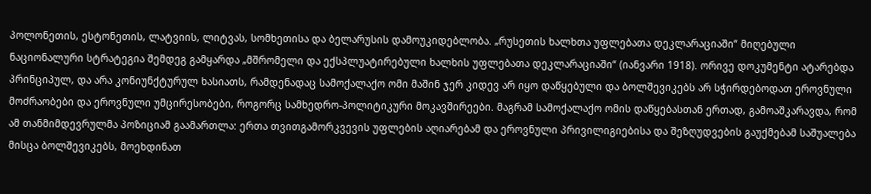პოლონეთის, ესტონეთის, ლატვიის, ლიტვას, სომხეთისა და ბელარუსის დამოუკიდებლობა. „რუსეთის ხალხთა უფლებათა დეკლარაციაში“ მიღებული ნაციონალური სტრატეგია შემდეგ გამყარდა „მშრომელი და ექსპლუატირებული ხალხის უფლებათა დეკლარაციაში“ (იანვარი 1918). ორივე დოკუმენტი ატარებდა პრინციპულ, და არა კონიუნქტურულ ხასიათს, რამდენადაც სამოქალაქო ომი მაშინ ჯერ კიდევ არ იყო დაწყებული და ბოლშევიკებს არ სჭირდებოდათ ეროვნული მოძრაობები და ეროვნული უმცირესობები, როგორც სამხედრო-პოლიტიკური მოკავშირეები. მაგრამ სამოქალაქო ომის დაწყებასთან ერთად, გამოაშკარავდა, რომ ამ თანმიმდევრულმა პოზიციამ გაამართლა: ერთა თვითგამორკვევის უფლების აღიარებამ და ეროვნული პრივილიგიებისა და შეზღუდვების გაუქმებამ საშუალება მისცა ბოლშევიკებს, მოეხდინათ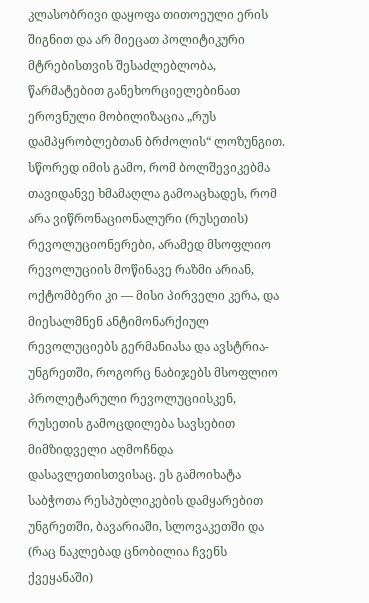კლასობრივი დაყოფა თითოეული ერის შიგნით და არ მიეცათ პოლიტიკური მტრებისთვის შესაძლებლობა, წარმატებით განეხორციელებინათ ეროვნული მობილიზაცია „რუს დამპყრობლებთან ბრძოლის“ ლოზუნგით.
სწორედ იმის გამო, რომ ბოლშევიკებმა თავიდანვე ხმამაღლა გამოაცხადეს, რომ არა ვიწრონაციონალური (რუსეთის) რევოლუციონერები, არამედ მსოფლიო რევოლუციის მოწინავე რაზმი არიან, ოქტომბერი კი — მისი პირველი კერა, და მიესალმნენ ანტიმონარქიულ რევოლუციებს გერმანიასა და ავსტრია-უნგრეთში, როგორც ნაბიჯებს მსოფლიო პროლეტარული რევოლუციისკენ, რუსეთის გამოცდილება სავსებით მიმზიდველი აღმოჩნდა დასავლეთისთვისაც. ეს გამოიხატა საბჭოთა რესპუბლიკების დამყარებით უნგრეთში, ბავარიაში, სლოვაკეთში და (რაც ნაკლებად ცნობილია ჩვენს ქვეყანაში)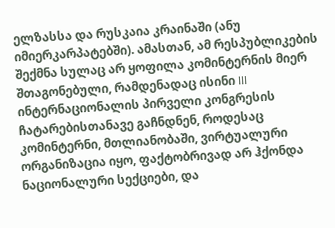ელზასსა და რუსკაია კრაინაში (ანუ იმიერკარპატებში). ამასთან, ამ რესპუბლიკების შექმნა სულაც არ ყოფილა კომინტერნის მიერ შთაგონებული, რამდენადაც ისინი III ინტერნაციონალის პირველი კონგრესის ჩატარებისთანავე გაჩნდნენ, როდესაც კომინტერნი, მთლიანობაში, ვირტუალური ორგანიზაცია იყო, ფაქტობრივად არ ჰქონდა ნაციონალური სექციები, და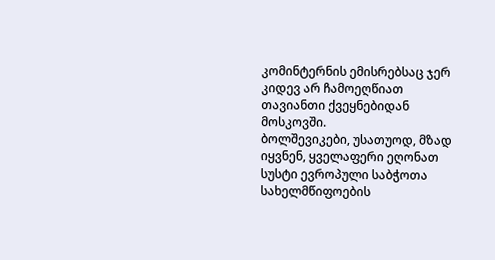კომინტერნის ემისრებსაც ჯერ კიდევ არ ჩამოეღწიათ თავიანთი ქვეყნებიდან მოსკოვში.
ბოლშევიკები, უსათუოდ, მზად იყვნენ, ყველაფერი ეღონათ სუსტი ევროპული საბჭოთა სახელმწიფოების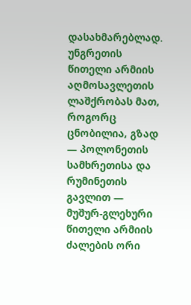დასახმარებლად. უნგრეთის წითელი არმიის აღმოსავლეთის ლაშქრობას მათ, როგორც ცნობილია, გზად — პოლონეთის სამხრეთისა და რუმინეთის გავლით — მუშურ-გლეხური წითელი არმიის ძალების ორი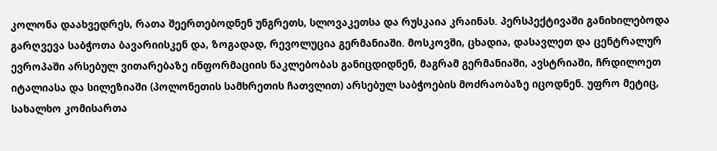კოლონა დაახვედრეს, რათა შეერთებოდნენ უნგრეთს, სლოვაკეთსა და რუსკაია კრაინას. პერსპექტივაში განიხილებოდა გარღვევა საბჭოთა ბავარიისკენ და, ზოგადად, რევოლუცია გერმანიაში. მოსკოვში, ცხადია, დასავლეთ და ცენტრალურ ევროპაში არსებულ ვითარებაზე ინფორმაციის ნაკლებობას განიცდიდნენ, მაგრამ გერმანიაში, ავსტრიაში, ჩრდილოეთ იტალიასა და სილეზიაში (პოლონეთის სამხრეთის ჩათვლით) არსებულ საბჭოების მოძრაობაზე იცოდნენ. უფრო მეტიც, სახალხო კომისართა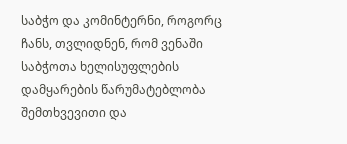საბჭო და კომინტერნი, როგორც ჩანს, თვლიდნენ, რომ ვენაში საბჭოთა ხელისუფლების დამყარების წარუმატებლობა შემთხვევითი და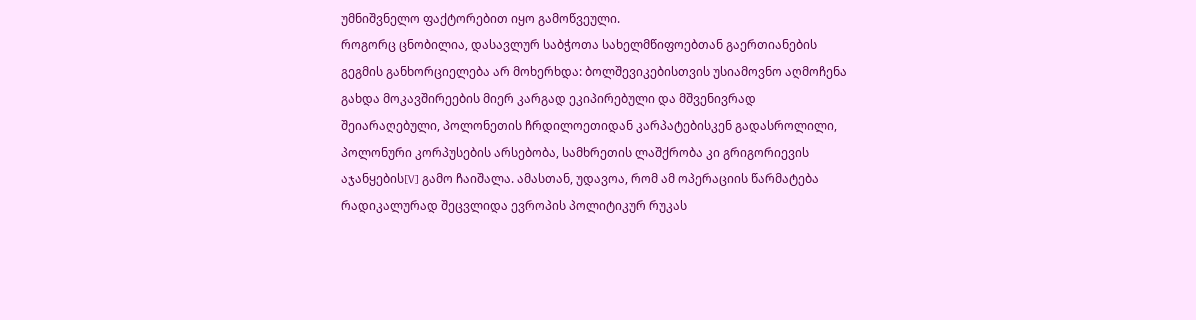უმნიშვნელო ფაქტორებით იყო გამოწვეული.
როგორც ცნობილია, დასავლურ საბჭოთა სახელმწიფოებთან გაერთიანების გეგმის განხორციელება არ მოხერხდა: ბოლშევიკებისთვის უსიამოვნო აღმოჩენა გახდა მოკავშირეების მიერ კარგად ეკიპირებული და მშვენივრად შეიარაღებული, პოლონეთის ჩრდილოეთიდან კარპატებისკენ გადასროლილი, პოლონური კორპუსების არსებობა, სამხრეთის ლაშქრობა კი გრიგორიევის აჯანყების[V] გამო ჩაიშალა. ამასთან, უდავოა, რომ ამ ოპერაციის წარმატება რადიკალურად შეცვლიდა ევროპის პოლიტიკურ რუკას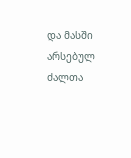და მასში არსებულ ძალთა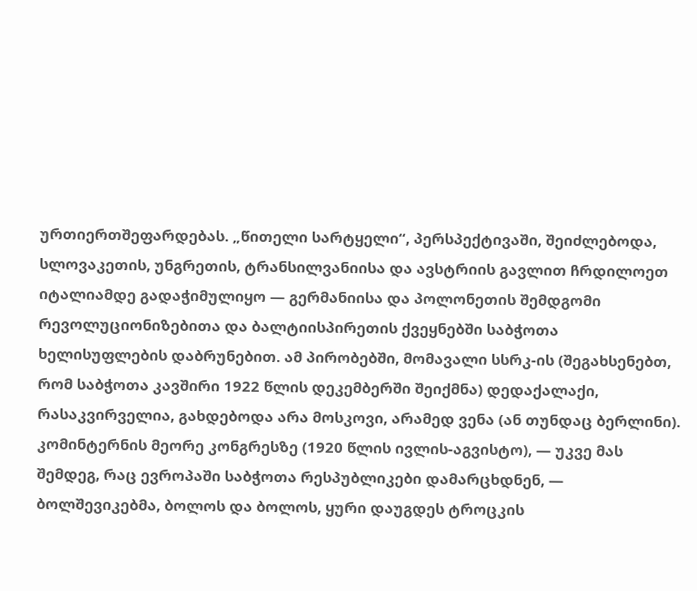ურთიერთშეფარდებას. „წითელი სარტყელი“, პერსპექტივაში, შეიძლებოდა, სლოვაკეთის, უნგრეთის, ტრანსილვანიისა და ავსტრიის გავლით ჩრდილოეთ იტალიამდე გადაჭიმულიყო — გერმანიისა და პოლონეთის შემდგომი რევოლუციონიზებითა და ბალტიისპირეთის ქვეყნებში საბჭოთა ხელისუფლების დაბრუნებით. ამ პირობებში, მომავალი სსრკ-ის (შეგახსენებთ, რომ საბჭოთა კავშირი 1922 წლის დეკემბერში შეიქმნა) დედაქალაქი, რასაკვირველია, გახდებოდა არა მოსკოვი, არამედ ვენა (ან თუნდაც ბერლინი).
კომინტერნის მეორე კონგრესზე (1920 წლის ივლის-აგვისტო), — უკვე მას შემდეგ, რაც ევროპაში საბჭოთა რესპუბლიკები დამარცხდნენ, — ბოლშევიკებმა, ბოლოს და ბოლოს, ყური დაუგდეს ტროცკის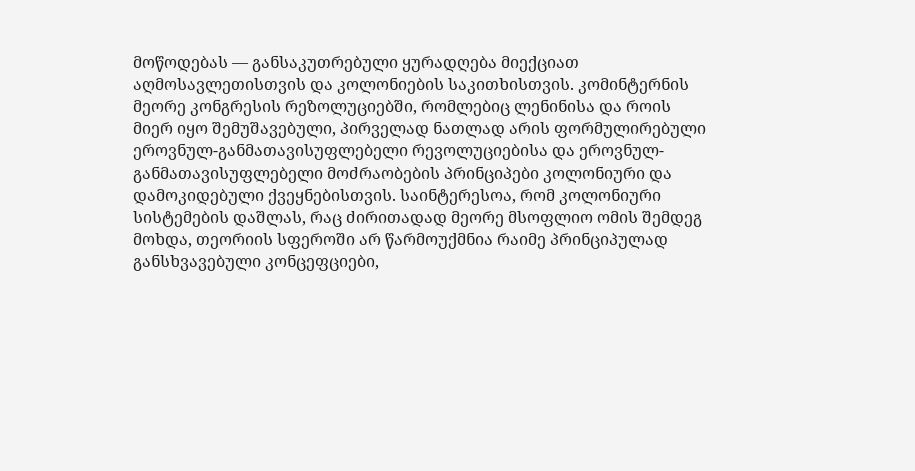მოწოდებას — განსაკუთრებული ყურადღება მიექციათ აღმოსავლეთისთვის და კოლონიების საკითხისთვის. კომინტერნის მეორე კონგრესის რეზოლუციებში, რომლებიც ლენინისა და როის მიერ იყო შემუშავებული, პირველად ნათლად არის ფორმულირებული ეროვნულ-განმათავისუფლებელი რევოლუციებისა და ეროვნულ-განმათავისუფლებელი მოძრაობების პრინციპები კოლონიური და დამოკიდებული ქვეყნებისთვის. საინტერესოა, რომ კოლონიური სისტემების დაშლას, რაც ძირითადად მეორე მსოფლიო ომის შემდეგ მოხდა, თეორიის სფეროში არ წარმოუქმნია რაიმე პრინციპულად განსხვავებული კონცეფციები,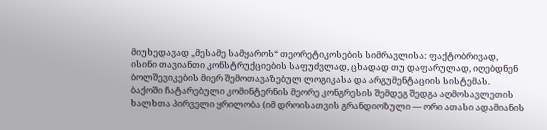მიუხედავად „მესამე სამყაროს“ თეორეტიკოსების სიმრავლისა: ფაქტობრივად, ისინი თავიანთი კონსტრუქციების საფუძვლად, ცხადად თუ დაფარულად, იღებდნენ ბოლშევიკების მიერ შემოთავაზებულ ლოგიკასა და არგუმენტაციის სისტემას.
ბაქოში ჩატარებული კომინტერნის მეორე კონგრესის შემდეგ შედგა აღმოსავლეთის ხალხთა პირველი ყრილობა (იმ დროისათვის გრანდიოზული — ორი ათასი ადამიანის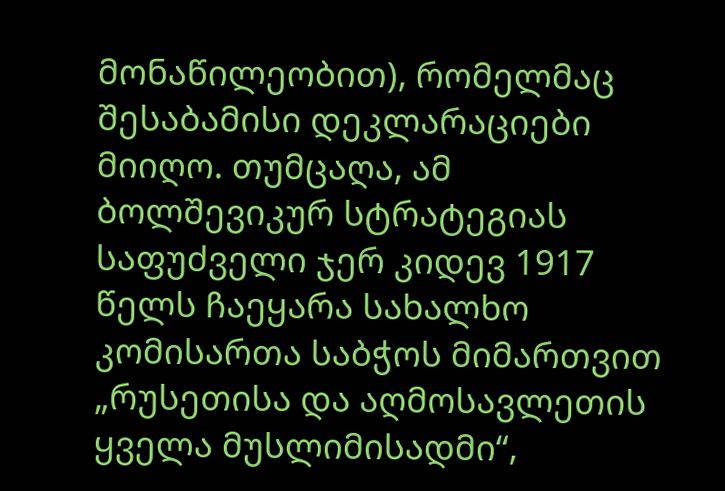მონაწილეობით), რომელმაც შესაბამისი დეკლარაციები მიიღო. თუმცაღა, ამ ბოლშევიკურ სტრატეგიას საფუძველი ჯერ კიდევ 1917 წელს ჩაეყარა სახალხო კომისართა საბჭოს მიმართვით „რუსეთისა და აღმოსავლეთის ყველა მუსლიმისადმი“,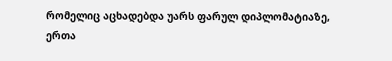რომელიც აცხადებდა უარს ფარულ დიპლომატიაზე, ერთა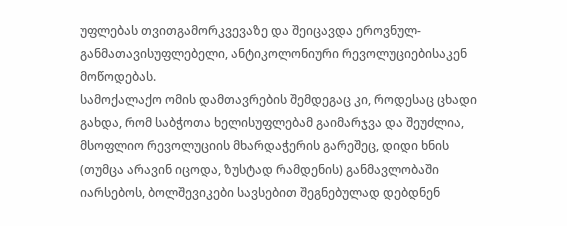უფლებას თვითგამორკვევაზე და შეიცავდა ეროვნულ-განმათავისუფლებელი, ანტიკოლონიური რევოლუციებისაკენ მოწოდებას.
სამოქალაქო ომის დამთავრების შემდეგაც კი, როდესაც ცხადი გახდა, რომ საბჭოთა ხელისუფლებამ გაიმარჯვა და შეუძლია, მსოფლიო რევოლუციის მხარდაჭერის გარეშეც, დიდი ხნის (თუმცა არავინ იცოდა, ზუსტად რამდენის) განმავლობაში იარსებოს, ბოლშევიკები სავსებით შეგნებულად დებდნენ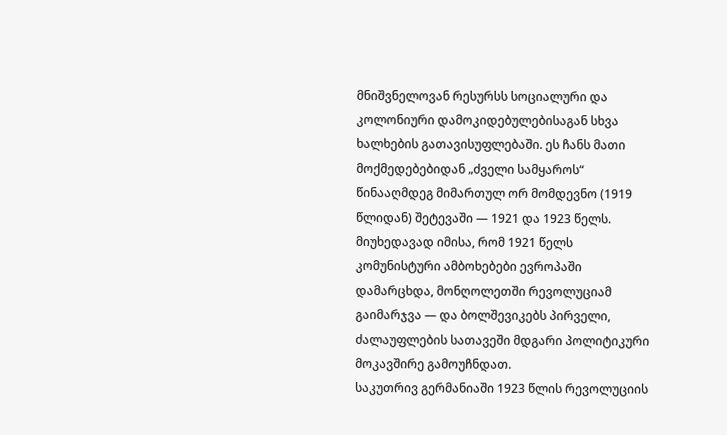მნიშვნელოვან რესურსს სოციალური და კოლონიური დამოკიდებულებისაგან სხვა ხალხების გათავისუფლებაში. ეს ჩანს მათი მოქმედებებიდან „ძველი სამყაროს“ წინააღმდეგ მიმართულ ორ მომდევნო (1919 წლიდან) შეტევაში — 1921 და 1923 წელს. მიუხედავად იმისა, რომ 1921 წელს კომუნისტური ამბოხებები ევროპაში დამარცხდა, მონღოლეთში რევოლუციამ გაიმარჯვა — და ბოლშევიკებს პირველი, ძალაუფლების სათავეში მდგარი პოლიტიკური მოკავშირე გამოუჩნდათ.
საკუთრივ გერმანიაში 1923 წლის რევოლუციის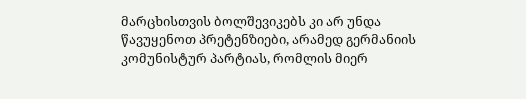მარცხისთვის ბოლშევიკებს კი არ უნდა წავუყენოთ პრეტენზიები, არამედ გერმანიის კომუნისტურ პარტიას, რომლის მიერ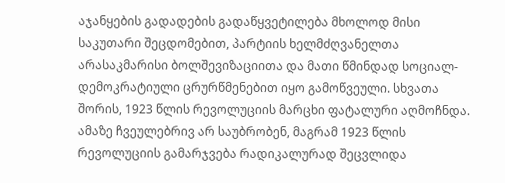აჯანყების გადადების გადაწყვეტილება მხოლოდ მისი საკუთარი შეცდომებით, პარტიის ხელმძღვანელთა არასაკმარისი ბოლშევიზაციითა და მათი წმინდად სოციალ-დემოკრატიული ცრურწმენებით იყო გამოწვეული. სხვათა შორის, 1923 წლის რევოლუციის მარცხი ფატალური აღმოჩნდა. ამაზე ჩვეულებრივ არ საუბრობენ, მაგრამ 1923 წლის რევოლუციის გამარჯვება რადიკალურად შეცვლიდა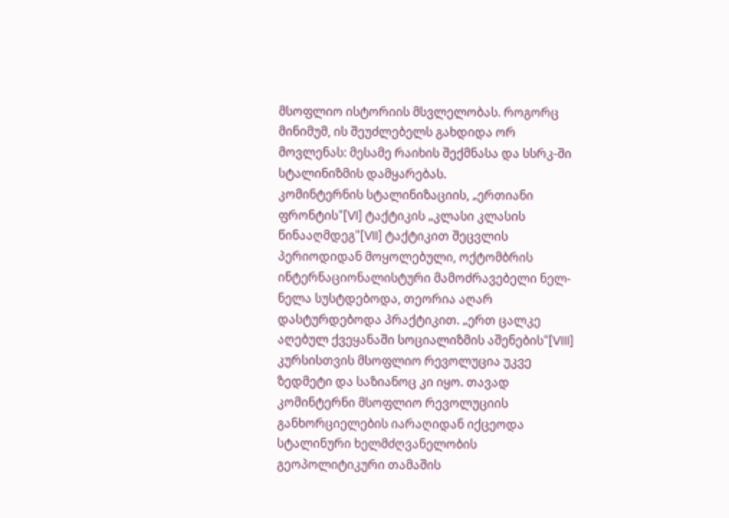მსოფლიო ისტორიის მსვლელობას. როგორც მინიმუმ, ის შეუძლებელს გახდიდა ორ მოვლენას: მესამე რაიხის შექმნასა და სსრკ-ში სტალინიზმის დამყარებას.
კომინტერნის სტალინიზაციის, „ერთიანი ფრონტის“[VI] ტაქტიკის „კლასი კლასის წინააღმდეგ“[VII] ტაქტიკით შეცვლის პერიოდიდან მოყოლებული, ოქტომბრის ინტერნაციონალისტური მამოძრავებელი ნელ-ნელა სუსტდებოდა, თეორია აღარ დასტურდებოდა პრაქტიკით. „ერთ ცალკე აღებულ ქვეყანაში სოციალიზმის აშენების“[VIII] კურსისთვის მსოფლიო რევოლუცია უკვე ზედმეტი და საზიანოც კი იყო. თავად კომინტერნი მსოფლიო რევოლუციის განხორციელების იარაღიდან იქცეოდა სტალინური ხელმძღვანელობის გეოპოლიტიკური თამაშის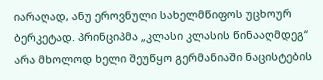იარაღად, ანუ ეროვნული სახელმწიფოს უცხოურ ბერკეტად. პრინციპმა „კლასი კლასის წინააღმდეგ“ არა მხოლოდ ხელი შეუწყო გერმანიაში ნაცისტების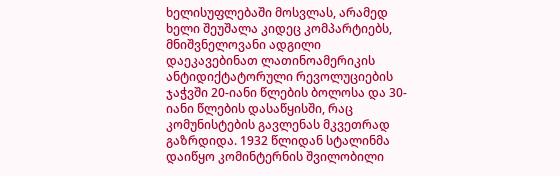ხელისუფლებაში მოსვლას, არამედ ხელი შეუშალა კიდეც კომპარტიებს, მნიშვნელოვანი ადგილი დაეკავებინათ ლათინოამერიკის ანტიდიქტატორული რევოლუციების ჯაჭვში 20-იანი წლების ბოლოსა და 30-იანი წლების დასაწყისში, რაც კომუნისტების გავლენას მკვეთრად გაზრდიდა. 1932 წლიდან სტალინმა დაიწყო კომინტერნის შვილობილი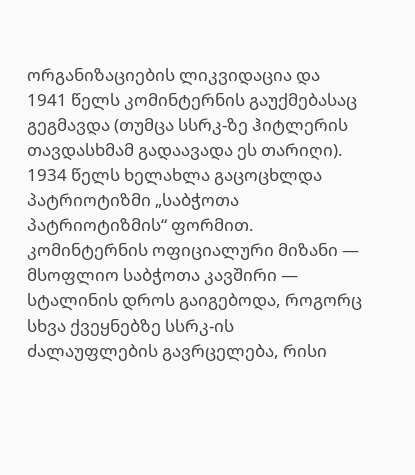ორგანიზაციების ლიკვიდაცია და 1941 წელს კომინტერნის გაუქმებასაც გეგმავდა (თუმცა სსრკ-ზე ჰიტლერის თავდასხმამ გადაავადა ეს თარიღი). 1934 წელს ხელახლა გაცოცხლდა პატრიოტიზმი „საბჭოთა პატრიოტიზმის“ ფორმით. კომინტერნის ოფიციალური მიზანი — მსოფლიო საბჭოთა კავშირი — სტალინის დროს გაიგებოდა, როგორც სხვა ქვეყნებზე სსრკ-ის ძალაუფლების გავრცელება, რისი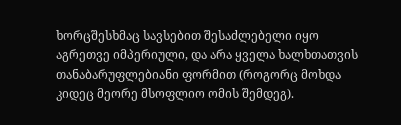ხორცშესხმაც სავსებით შესაძლებელი იყო აგრეთვე იმპერიული, და არა ყველა ხალხთათვის თანაბარუფლებიანი ფორმით (როგორც მოხდა კიდეც მეორე მსოფლიო ომის შემდეგ).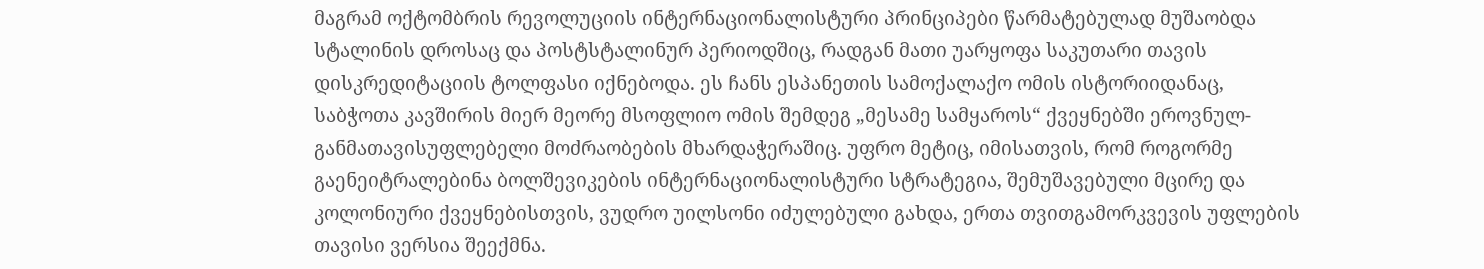მაგრამ ოქტომბრის რევოლუციის ინტერნაციონალისტური პრინციპები წარმატებულად მუშაობდა სტალინის დროსაც და პოსტსტალინურ პერიოდშიც, რადგან მათი უარყოფა საკუთარი თავის დისკრედიტაციის ტოლფასი იქნებოდა. ეს ჩანს ესპანეთის სამოქალაქო ომის ისტორიიდანაც, საბჭოთა კავშირის მიერ მეორე მსოფლიო ომის შემდეგ „მესამე სამყაროს“ ქვეყნებში ეროვნულ-განმათავისუფლებელი მოძრაობების მხარდაჭერაშიც. უფრო მეტიც, იმისათვის, რომ როგორმე გაენეიტრალებინა ბოლშევიკების ინტერნაციონალისტური სტრატეგია, შემუშავებული მცირე და კოლონიური ქვეყნებისთვის, ვუდრო უილსონი იძულებული გახდა, ერთა თვითგამორკვევის უფლების თავისი ვერსია შეექმნა.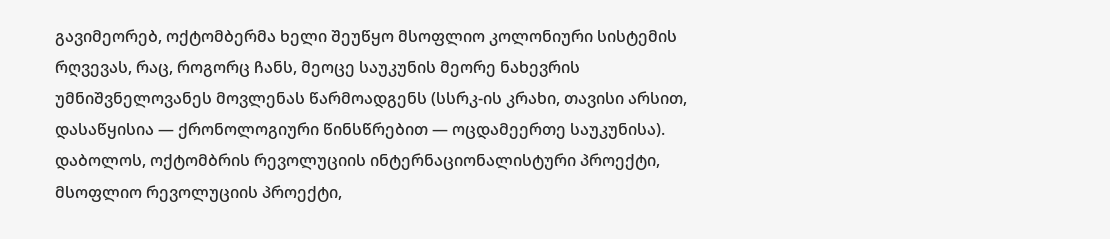გავიმეორებ, ოქტომბერმა ხელი შეუწყო მსოფლიო კოლონიური სისტემის რღვევას, რაც, როგორც ჩანს, მეოცე საუკუნის მეორე ნახევრის უმნიშვნელოვანეს მოვლენას წარმოადგენს (სსრკ-ის კრახი, თავისი არსით, დასაწყისია — ქრონოლოგიური წინსწრებით — ოცდამეერთე საუკუნისა).
დაბოლოს, ოქტომბრის რევოლუციის ინტერნაციონალისტური პროექტი, მსოფლიო რევოლუციის პროექტი,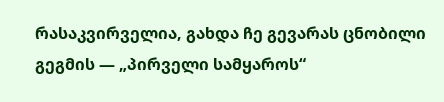რასაკვირველია, გახდა ჩე გევარას ცნობილი გეგმის — „პირველი სამყაროს“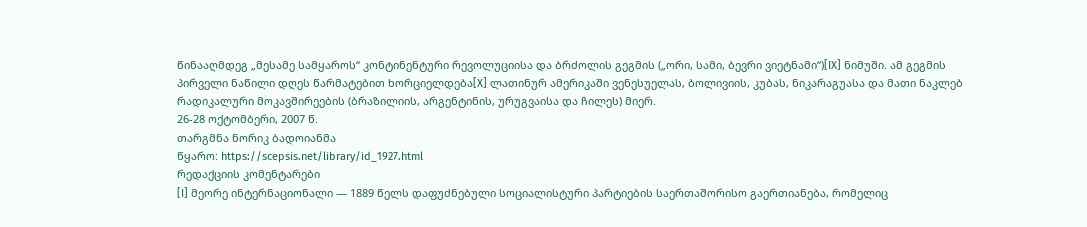წინააღმდეგ „მესამე სამყაროს“ კონტინენტური რევოლუციისა და ბრძოლის გეგმის („ორი, სამი, ბევრი ვიეტნამი“)[IX] ნიმუში. ამ გეგმის პირველი ნაწილი დღეს წარმატებით ხორციელდება[X] ლათინურ ამერიკაში ვენესუელას, ბოლივიის, კუბას, ნიკარაგუასა და მათი ნაკლებ რადიკალური მოკავშირეების (ბრაზილიის, არგენტინის, ურუგვაისა და ჩილეს) მიერ.
26-28 ოქტომბერი, 2007 წ.
თარგმნა ნორიკ ბადოიანმა
წყარო: https://scepsis.net/library/id_1927.html
რედაქციის კომენტარები
[I] მეორე ინტერნაციონალი — 1889 წელს დაფუძნებული სოციალისტური პარტიების საერთაშორისო გაერთიანება, რომელიც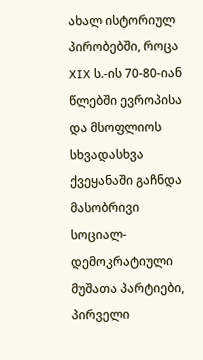ახალ ისტორიულ პირობებში, როცა XIX ს.-ის 70-80-იან წლებში ევროპისა და მსოფლიოს სხვადასხვა ქვეყანაში გაჩნდა მასობრივი სოციალ-დემოკრატიული მუშათა პარტიები, პირველი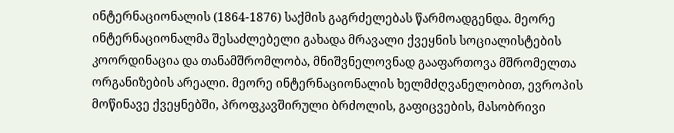ინტერნაციონალის (1864-1876) საქმის გაგრძელებას წარმოადგენდა. მეორე ინტერნაციონალმა შესაძლებელი გახადა მრავალი ქვეყნის სოციალისტების კოორდინაცია და თანამშრომლობა, მნიშვნელოვნად გააფართოვა მშრომელთა ორგანიზების არეალი. მეორე ინტერნაციონალის ხელმძღვანელობით, ევროპის მოწინავე ქვეყნებში, პროფკავშირული ბრძოლის, გაფიცვების, მასობრივი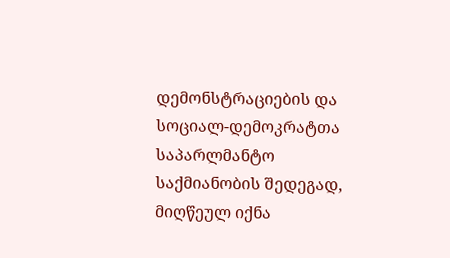დემონსტრაციების და სოციალ-დემოკრატთა საპარლმანტო საქმიანობის შედეგად, მიღწეულ იქნა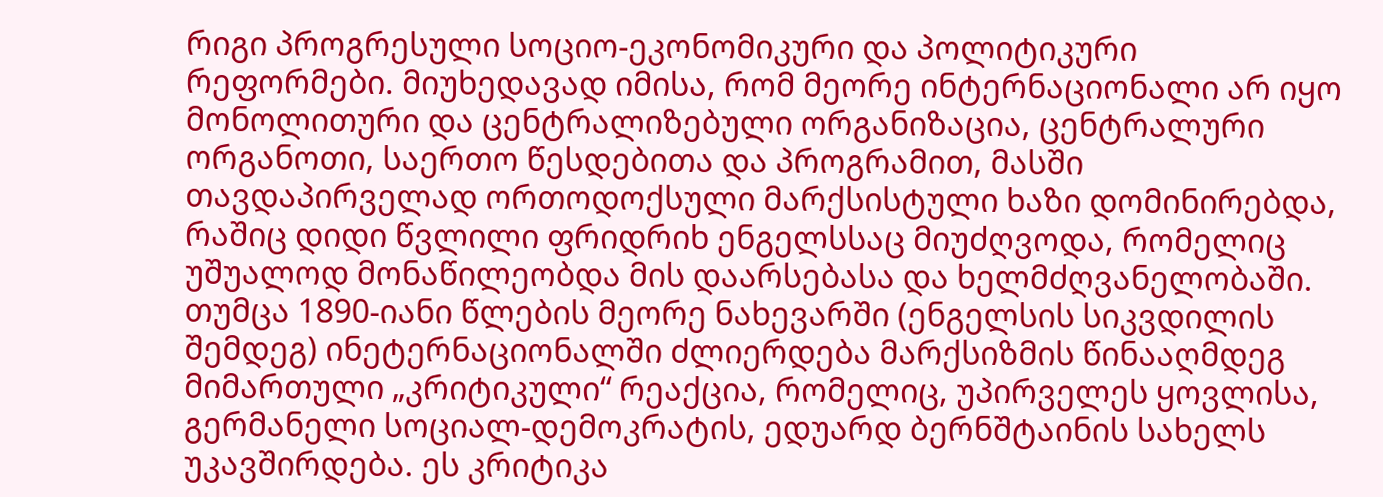რიგი პროგრესული სოციო-ეკონომიკური და პოლიტიკური რეფორმები. მიუხედავად იმისა, რომ მეორე ინტერნაციონალი არ იყო მონოლითური და ცენტრალიზებული ორგანიზაცია, ცენტრალური ორგანოთი, საერთო წესდებითა და პროგრამით, მასში თავდაპირველად ორთოდოქსული მარქსისტული ხაზი დომინირებდა, რაშიც დიდი წვლილი ფრიდრიხ ენგელსსაც მიუძღვოდა, რომელიც უშუალოდ მონაწილეობდა მის დაარსებასა და ხელმძღვანელობაში.
თუმცა 1890-იანი წლების მეორე ნახევარში (ენგელსის სიკვდილის შემდეგ) ინეტერნაციონალში ძლიერდება მარქსიზმის წინააღმდეგ მიმართული „კრიტიკული“ რეაქცია, რომელიც, უპირველეს ყოვლისა, გერმანელი სოციალ-დემოკრატის, ედუარდ ბერნშტაინის სახელს უკავშირდება. ეს კრიტიკა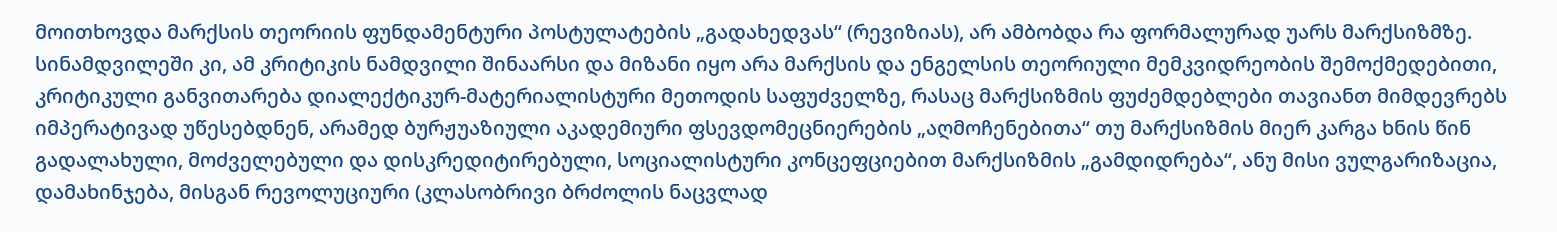მოითხოვდა მარქსის თეორიის ფუნდამენტური პოსტულატების „გადახედვას“ (რევიზიას), არ ამბობდა რა ფორმალურად უარს მარქსიზმზე. სინამდვილეში კი, ამ კრიტიკის ნამდვილი შინაარსი და მიზანი იყო არა მარქსის და ენგელსის თეორიული მემკვიდრეობის შემოქმედებითი, კრიტიკული განვითარება დიალექტიკურ-მატერიალისტური მეთოდის საფუძველზე, რასაც მარქსიზმის ფუძემდებლები თავიანთ მიმდევრებს იმპერატივად უწესებდნენ, არამედ ბურჟუაზიული აკადემიური ფსევდომეცნიერების „აღმოჩენებითა“ თუ მარქსიზმის მიერ კარგა ხნის წინ გადალახული, მოძველებული და დისკრედიტირებული, სოციალისტური კონცეფციებით მარქსიზმის „გამდიდრება“, ანუ მისი ვულგარიზაცია, დამახინჯება, მისგან რევოლუციური (კლასობრივი ბრძოლის ნაცვლად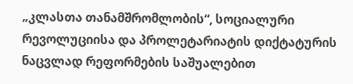„კლასთა თანამშრომლობის“, სოციალური რევოლუციისა და პროლეტარიატის დიქტატურის ნაცვლად რეფორმების საშუალებით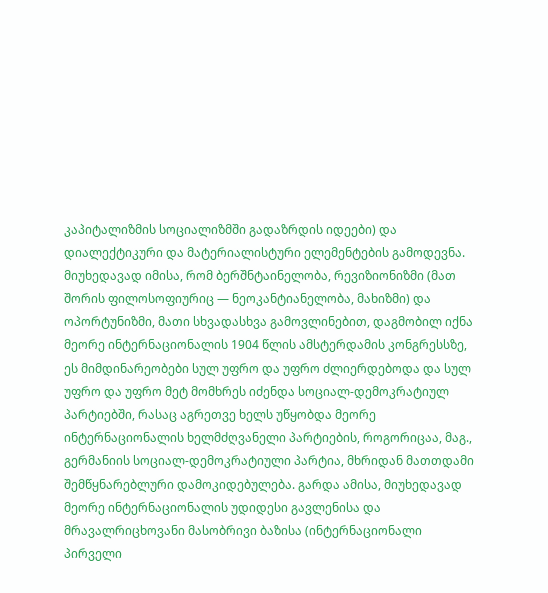კაპიტალიზმის სოციალიზმში გადაზრდის იდეები) და დიალექტიკური და მატერიალისტური ელემენტების გამოდევნა. მიუხედავად იმისა, რომ ბერშნტაინელობა, რევიზიონიზმი (მათ შორის ფილოსოფიურიც — ნეოკანტიანელობა, მახიზმი) და ოპორტუნიზმი, მათი სხვადასხვა გამოვლინებით, დაგმობილ იქნა მეორე ინტერნაციონალის 1904 წლის ამსტერდამის კონგრესსზე, ეს მიმდინარეობები სულ უფრო და უფრო ძლიერდებოდა და სულ უფრო და უფრო მეტ მომხრეს იძენდა სოციალ-დემოკრატიულ პარტიებში, რასაც აგრეთვე ხელს უწყობდა მეორე ინტერნაციონალის ხელმძღვანელი პარტიების, როგორიცაა, მაგ., გერმანიის სოციალ-დემოკრატიული პარტია, მხრიდან მათთდამი შემწყნარებლური დამოკიდებულება. გარდა ამისა, მიუხედავად მეორე ინტერნაციონალის უდიდესი გავლენისა და მრავალრიცხოვანი მასობრივი ბაზისა (ინტერნაციონალი პირველი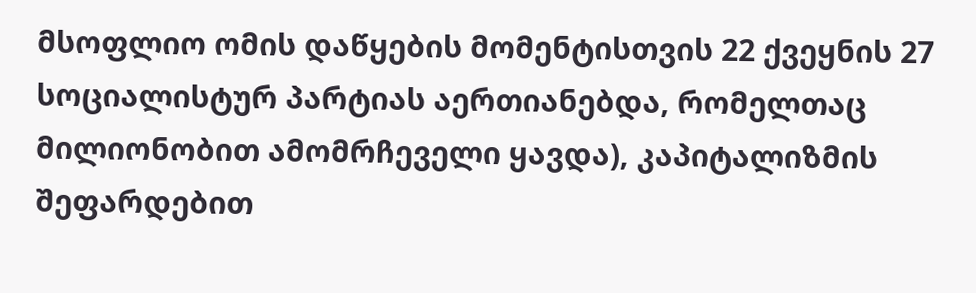მსოფლიო ომის დაწყების მომენტისთვის 22 ქვეყნის 27 სოციალისტურ პარტიას აერთიანებდა, რომელთაც მილიონობით ამომრჩეველი ყავდა), კაპიტალიზმის შეფარდებით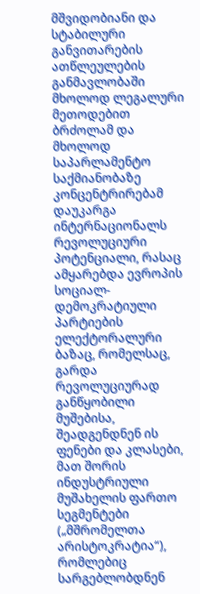მშვიდობიანი და სტაბილური განვითარების ათწლეულების განმავლობაში მხოლოდ ლეგალური მეთოდებით ბრძოლამ და მხოლოდ საპარლამენტო საქმიანობაზე კონცენტრირებამ დაუკარგა ინტერნაციონალს რევოლუციური პოტენციალი, რასაც ამყარებდა ევროპის სოციალ-დემოკრატიული პარტიების ელექტორალური ბაზაც, რომელსაც, გარდა რევოლუციურად განწყობილი მუშებისა, შეადგენდნენ ის ფენები და კლასები, მათ შორის ინდუსტრიული მუშახელის ფართო სეგმენტები („მშრომელთა არისტოკრატია“), რომლებიც სარგებლობდნენ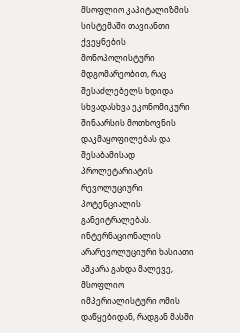მსოფლიო კაპიტალიზმის სისტემაში თავიანთი ქვეყნების მონოპოლისტური მდგომარეობით, რაც შესაძლებელს ხდიდა სხვადასხვა ეკონომიკური შინაარსის მოთხოვნის დაკმაყოფილებას და შესაბამისად პროლეტარიატის რევოლუციური პოტენციალის განეიტრალებას. ინტერნაციონალის არარევოლუციური ხასიათი აშკარა გახდა მალევე, მსოფლიო იმპერიალისტური ომის დაწყებიდან, რადგან მასში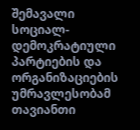შემავალი სოციალ-დემოკრატიული პარტიების და ორგანიზაციების უმრავლესობამ თავიანთი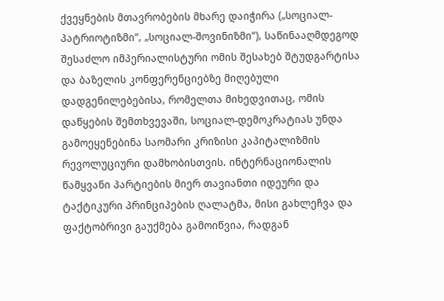ქვეყნების მთავრობების მხარე დაიჭირა („სოციალ-პატრიოტიზმი“, „სოციალ-შოვინიზმი“), საწინააღმდეგოდ შესაძლო იმპერიალისტური ომის შესახებ შტუდგარტისა და ბაზელის კონფერენციებზე მიღებული დადგენილებებისა, რომელთა მიხედვითაც, ომის დაწყების შემთხვევაში, სოციალ-დემოკრატიას უნდა გამოეყენებინა საომარი კრიზისი კაპიტალიზმის რევოლუციური დამხობისთვის. ინტერნაციონალის წამყვანი პარტიების მიერ თავიანთი იდეური და ტაქტიკური პრინციპების ღალატმა, მისი გახლეჩვა და ფაქტობრივი გაუქმება გამოიწვია, რადგან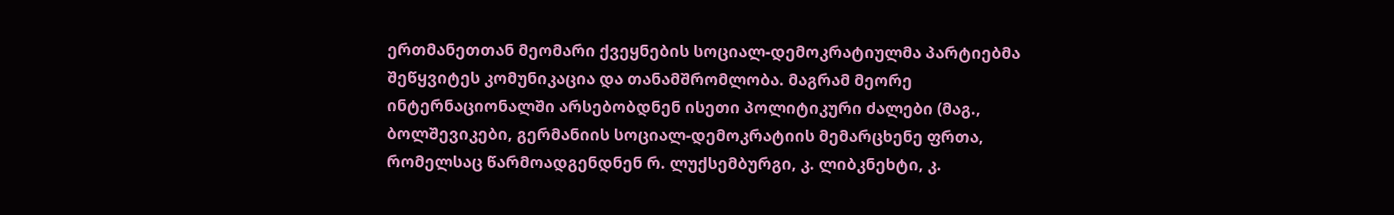ერთმანეთთან მეომარი ქვეყნების სოციალ-დემოკრატიულმა პარტიებმა შეწყვიტეს კომუნიკაცია და თანამშრომლობა. მაგრამ მეორე ინტერნაციონალში არსებობდნენ ისეთი პოლიტიკური ძალები (მაგ., ბოლშევიკები, გერმანიის სოციალ-დემოკრატიის მემარცხენე ფრთა, რომელსაც წარმოადგენდნენ რ. ლუქსემბურგი, კ. ლიბკნეხტი, კ.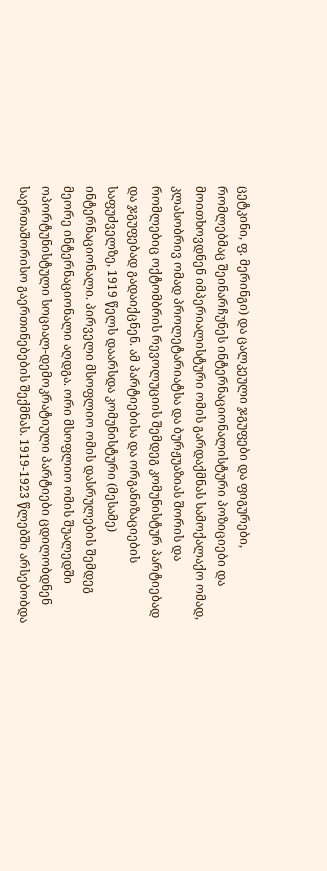ცეტკინი, ფ. მერინგი) და ცალკეული ჯგუფები და ფიგურები, რომლებმაც შეინარჩუნეს ინტერნაციონალისტური პოზიციები და მოითხოვდნენ იმპერიალისტური ომის გარდაქმნას სამოქალაქო ომად, კლასობრივ ომად პროლეტარიატსა და ბურჟუაზიას შორის და რომლებიც ოქტომბრის რევოლუციის შემდეგ კომუნისტურ პარტიებად და ჯგუფებად გადაიქცნენ. ამ პარტიებისა და ორგანიზაციების საფუძველზე, 1919 წელს დაარსდა კომუნისტური (მესამე) ინტერნაციონალი. პირველი მსოფლიო ომის დასრულების შემდეგ მეორე ინტერნაციონალი აღდგა. ორი მსოფლიო ომის შუალედში ოპორტუნისტული სოციალ-დემოკრატიული პარტიები ცდილობდნენ საერთაშორისო გაერთინებების შექმნას. 1919-1923 წლებში არსებობდა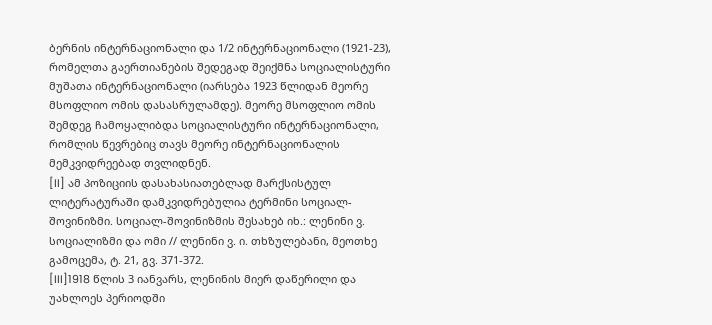ბერნის ინტერნაციონალი და 1/2 ინტერნაციონალი (1921-23), რომელთა გაერთიანების შედეგად შეიქმნა სოციალისტური მუშათა ინტერნაციონალი (იარსება 1923 წლიდან მეორე მსოფლიო ომის დასასრულამდე). მეორე მსოფლიო ომის შემდეგ ჩამოყალიბდა სოციალისტური ინტერნაციონალი, რომლის წევრებიც თავს მეორე ინტერნაციონალის მემკვიდრეებად თვლიდნენ.
[II] ამ პოზიციის დასახასიათებლად მარქსისტულ ლიტერატურაში დამკვიდრებულია ტერმინი სოციალ-შოვინიზმი. სოციალ-შოვინიზმის შესახებ იხ.: ლენინი ვ. სოციალიზმი და ომი // ლენინი ვ. ი. თხზულებანი, მეოთხე გამოცემა, ტ. 21, გვ. 371-372.
[III]1918 წლის 3 იანვარს, ლენინის მიერ დაწერილი და უახლოეს პერიოდში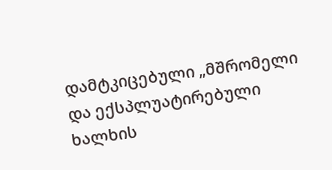დამტკიცებული „მშრომელი და ექსპლუატირებული ხალხის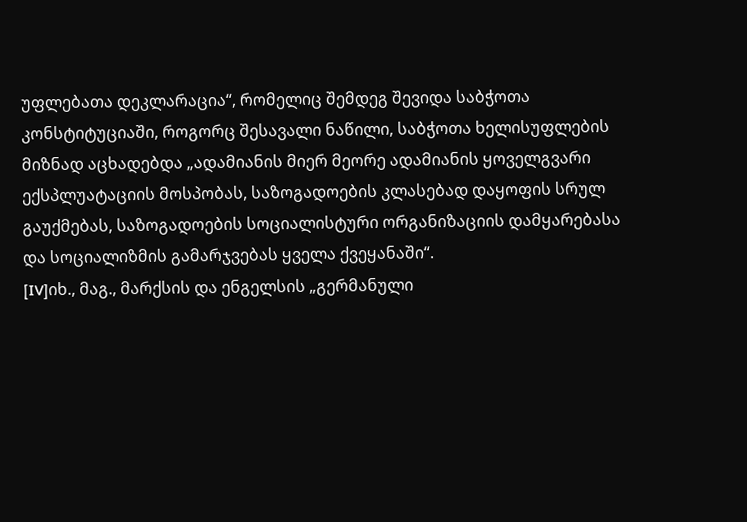უფლებათა დეკლარაცია“, რომელიც შემდეგ შევიდა საბჭოთა კონსტიტუციაში, როგორც შესავალი ნაწილი, საბჭოთა ხელისუფლების მიზნად აცხადებდა „ადამიანის მიერ მეორე ადამიანის ყოველგვარი ექსპლუატაციის მოსპობას, საზოგადოების კლასებად დაყოფის სრულ გაუქმებას, საზოგადოების სოციალისტური ორგანიზაციის დამყარებასა და სოციალიზმის გამარჯვებას ყველა ქვეყანაში“.
[IV]იხ., მაგ., მარქსის და ენგელსის „გერმანული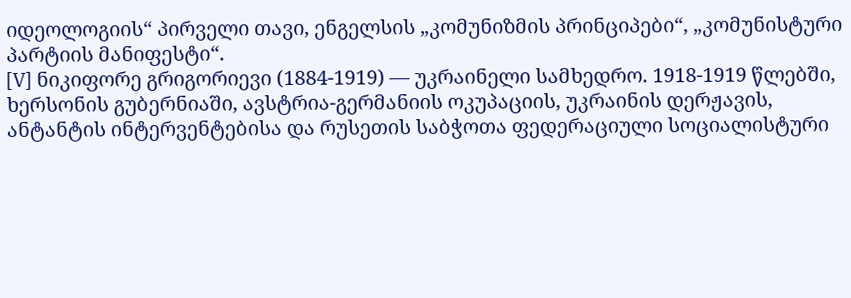იდეოლოგიის“ პირველი თავი, ენგელსის „კომუნიზმის პრინციპები“, „კომუნისტური პარტიის მანიფესტი“.
[V] ნიკიფორე გრიგორიევი (1884-1919) — უკრაინელი სამხედრო. 1918-1919 წლებში, ხერსონის გუბერნიაში, ავსტრია-გერმანიის ოკუპაციის, უკრაინის დერჟავის, ანტანტის ინტერვენტებისა და რუსეთის საბჭოთა ფედერაციული სოციალისტური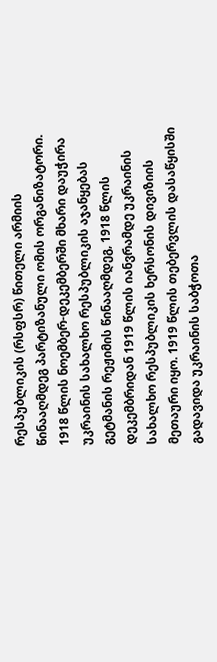რესპუბლიკის (რსფსრ) წითელი არმიის წინააღმდეგ პარტიზანული ომის ორგანიზატორი. 1918 წლის ნოემბერ-დეკემბერში მხარი დაუჭირა უკრაინის სახალხო რესპუბლიკის აჯანყებას გეტმანის რეჟიმის წინააღმდეგ, 1918 წლის დეკემბრიდან 1919 წლის იანვრამდე უკრაინის სახალხო რესპუბლიკის ხერსონის დივიზიის მეთაური იყო. 1919 წლის თებერვლის დასაწყისში გადავიდა უკრაინის საბჭოთა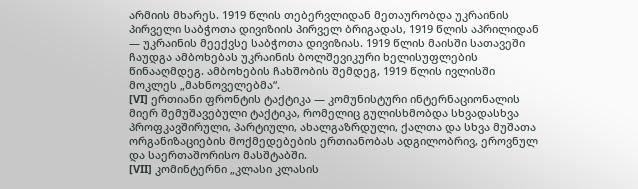არმიის მხარეს. 1919 წლის თებერვლიდან მეთაურობდა უკრაინის პირველი საბჭოთა დივიზიის პირველ ბრიგადას, 1919 წლის აპრილიდან — უკრაინის მეექვსე საბჭოთა დივიზიას. 1919 წლის მაისში სათავეში ჩაუდგა ამბოხებას უკრაინის ბოლშევიკური ხელისუფლების წინააღმდეგ. ამბოხების ჩახშობის შემდეგ, 1919 წლის ივლისში მოკლეს „მახნოველებმა“.
[VI] ერთიანი ფრონტის ტაქტიკა — კომუნისტური ინტერნაციონალის მიერ შემუშავებული ტაქტიკა, რომელიც გულისხმობდა სხვადასხვა პროფკავშირული, პარტიული, ახალგაზრდული, ქალთა და სხვა მუშათა ორგანიზაციების მოქმედებების ერთიანობას ადგილობრივ, ეროვნულ და საერთაშორისო მასშტაბში.
[VII] კომინტერნი „კლასი კლასის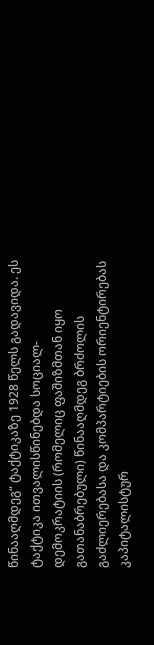წინააღმდეგ“ ტაქტიკაზე 1928 წელს გადავიდა. ეს ტაქტიკა ითვალისწინებდა სოციალ-დემოკრატიის (რომელიც ფაშიზმთან იყო გათანაბრებული) წინააღმდეგ ბრძოლის გაძლიერებასა და კომპარტიების ორიენტირებას კაპიტალისტურ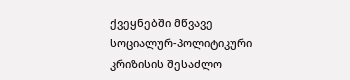ქვეყნებში მწვავე სოციალურ-პოლიტიკური კრიზისის შესაძლო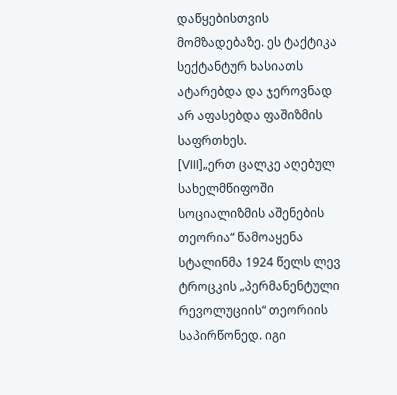დაწყებისთვის მომზადებაზე. ეს ტაქტიკა სექტანტურ ხასიათს ატარებდა და ჯეროვნად არ აფასებდა ფაშიზმის საფრთხეს.
[VIII]„ერთ ცალკე აღებულ სახელმწიფოში სოციალიზმის აშენების თეორია“ წამოაყენა სტალინმა 1924 წელს ლევ ტროცკის „პერმანენტული რევოლუციის“ თეორიის საპირწონედ. იგი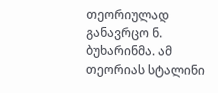თეორიულად განავრცო ნ. ბუხარინმა. ამ თეორიას სტალინი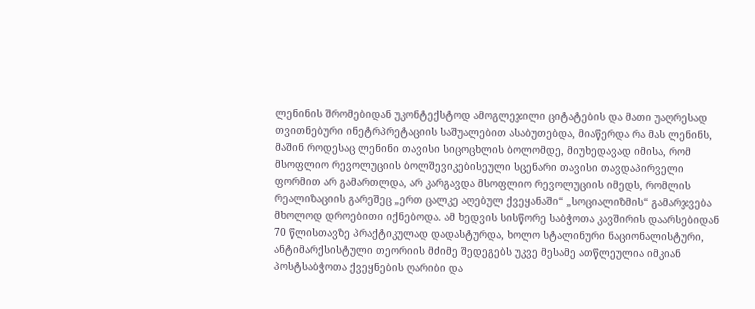ლენინის შრომებიდან უკონტექსტოდ ამოგლეჯილი ციტატების და მათი უაღრესად თვითნებური ინეტრპრეტაციის საშუალებით ასაბუთებდა, მიაწერდა რა მას ლენინს, მაშინ როდესაც ლენინი თავისი სიცოცხლის ბოლომდე, მიუხედავად იმისა, რომ მსოფლიო რევოლუციის ბოლშევიკებისეული სცენარი თავისი თავდაპირველი ფორმით არ გამართლდა, არ კარგავდა მსოფლიო რევოლუციის იმედს, რომლის რეალიზაციის გარეშეც „ერთ ცალკე აღებულ ქვეყანაში“ „სოციალიზმის“ გამარჯვება მხოლოდ დროებითი იქნებოდა. ამ ხედვის სისწორე საბჭოთა კავშირის დაარსებიდან 70 წლისთავზე პრაქტიკულად დადასტურდა, ხოლო სტალინური ნაციონალისტური, ანტიმარქსისტული თეორიის მძიმე შედეგებს უკვე მესამე ათწლეულია იმკიან პოსტსაბჭოთა ქვეყნების ღარიბი და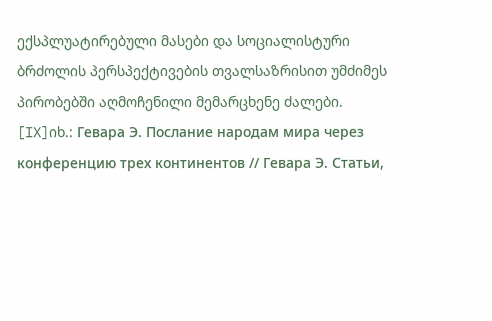ექსპლუატირებული მასები და სოციალისტური ბრძოლის პერსპექტივების თვალსაზრისით უმძიმეს პირობებში აღმოჩენილი მემარცხენე ძალები.
[IX]იხ.: Гевара Э. Послание народам мира через конференцию трех континентов // Гевара Э. Статьи,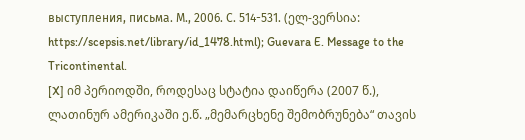выступления, письма. М., 2006. С. 514-531. (ელ-ვერსია: https://scepsis.net/library/id_1478.html); Guevara E. Message to the Tricontinental.
[X] იმ პერიოდში, როდესაც სტატია დაიწერა (2007 წ.), ლათინურ ამერიკაში ე.წ. „მემარცხენე შემობრუნება“ თავის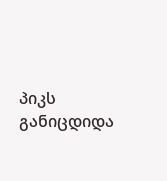პიკს განიცდიდა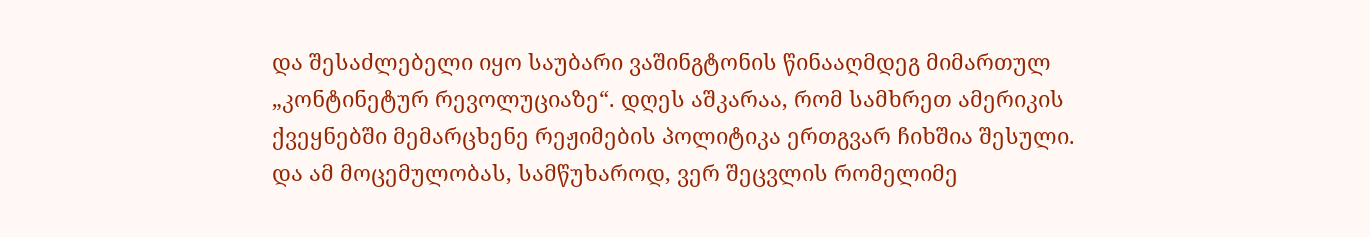და შესაძლებელი იყო საუბარი ვაშინგტონის წინააღმდეგ მიმართულ „კონტინეტურ რევოლუციაზე“. დღეს აშკარაა, რომ სამხრეთ ამერიკის ქვეყნებში მემარცხენე რეჟიმების პოლიტიკა ერთგვარ ჩიხშია შესული. და ამ მოცემულობას, სამწუხაროდ, ვერ შეცვლის რომელიმე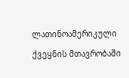ლათინოამერიკული ქვეყნის მთავრობაში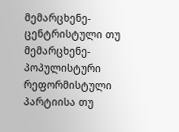მემარცხენე-ცენტრისტული თუ მემარცხენე-პოპულისტური რეფორმისტული პარტიისა თუ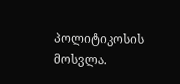პოლიტიკოსის მოსვლა.